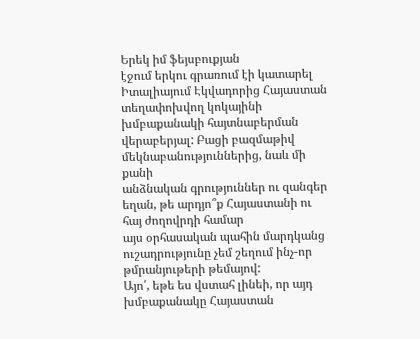Երեկ իմ ֆեյսբուքյան
էջում երկու գրառում էի կատարել Իտալիայում Էկվադորից Հայաստան տեղափոխվող կոկայինի
խմբաքանակի հայտնաբերման վերաբերյալ: Բացի բազմաթիվ մեկնաբանություններից, նաև մի քանի
անձնական գրություններ ու զանգեր եղան, թե արդյո՞ք Հայաստանի ու հայ ժողովրդի համար
այս օրհասական պահին մարդկանց ուշադրությունը չեմ շեղում ինչ-որ թմրանյութերի թեմայով:
Այո՛, եթե ես վստահ լինեի, որ այդ խմբաքանակը Հայաստան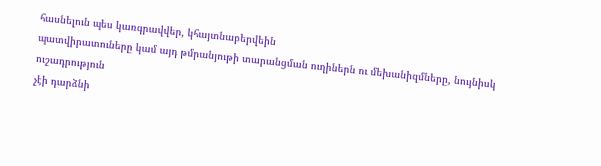հասնելուն պես կառգրավվեր, կհայտնաբերվեին
պատվիրատուները կամ այդ թմրանյութի տարանցման ուղիներն ու մեխանիզմները, նույնիսկ ուշադրություն
չէի դարձնի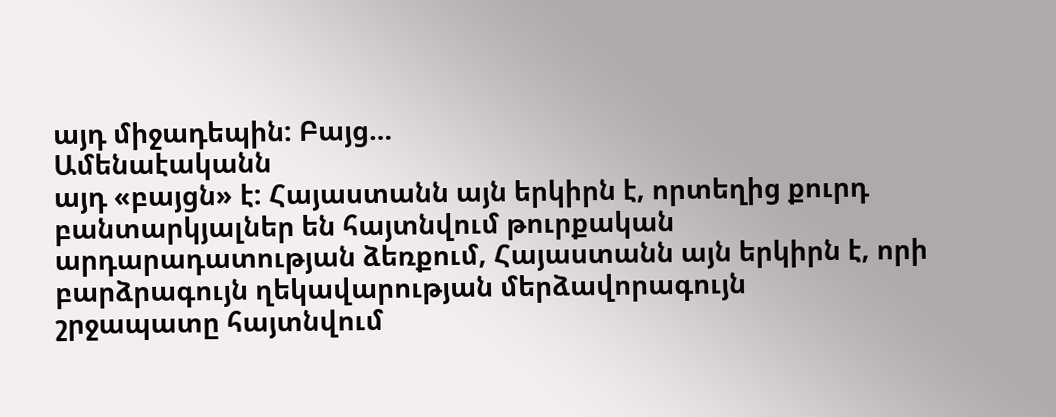այդ միջադեպին: Բայց…
Ամենաէականն
այդ «բայցն» է: Հայաստանն այն երկիրն է, որտեղից քուրդ բանտարկյալներ են հայտնվում թուրքական
արդարադատության ձեռքում, Հայաստանն այն երկիրն է, որի բարձրագույն ղեկավարության մերձավորագույն
շրջապատը հայտնվում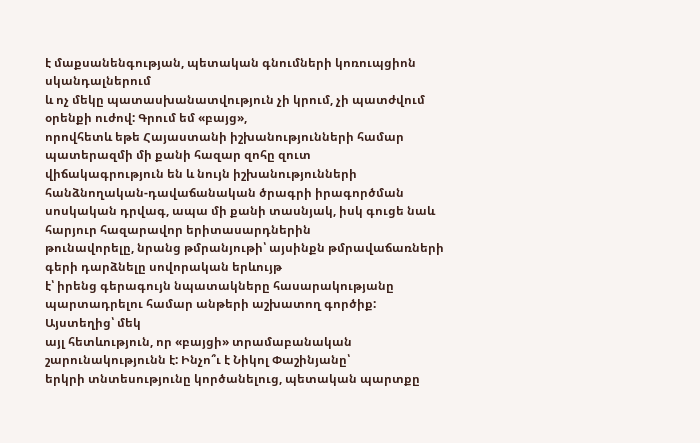է մաքսանենգության, պետական գնումների կոռուպցիոն սկանդալներում
և ոչ մեկը պատասխանատվություն չի կրում, չի պատժվում օրենքի ուժով: Գրում եմ «բայց»,
որովհետև եթե Հայաստանի իշխանությունների համար պատերազմի մի քանի հազար զոհը զուտ
վիճակագրություն են և նույն իշխանությունների հանձնողական-դավաճանական ծրագրի իրագործման
սոսկական դրվագ, ապա մի քանի տասնյակ, իսկ գուցե նաև հարյուր հազարավոր երիտասարդներին
թունավորելը, նրանց թմրանյութի՝ այսինքն թմրավաճառների գերի դարձնելը սովորական երևույթ
է՝ իրենց գերագույն նպատակները հասարակությանը պարտադրելու համար անթերի աշխատող գործիք:
Այստեղից՝ մեկ
այլ հետևություն, որ «բայցի» տրամաբանական շարունակությունն է: Ինչո՞ւ է Նիկոլ Փաշինյանը՝
երկրի տնտեսությունը կործանելուց, պետական պարտքը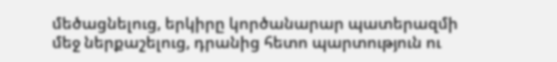մեծացնելուց, երկիրը կործանարար պատերազմի
մեջ ներքաշելուց, դրանից հետո պարտություն ու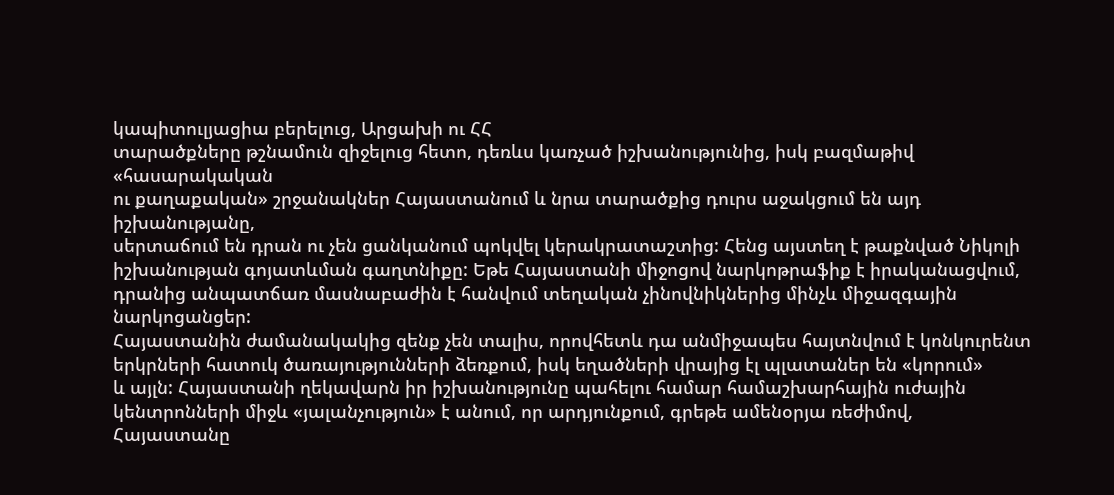կապիտուլյացիա բերելուց, Արցախի ու ՀՀ
տարածքները թշնամուն զիջելուց հետո, դեռևս կառչած իշխանությունից, իսկ բազմաթիվ «հասարակական
ու քաղաքական» շրջանակներ Հայաստանում և նրա տարածքից դուրս աջակցում են այդ իշխանությանը,
սերտաճում են դրան ու չեն ցանկանում պոկվել կերակրատաշտից: Հենց այստեղ է թաքնված Նիկոլի
իշխանության գոյատևման գաղտնիքը: Եթե Հայաստանի միջոցով նարկոթրաֆիք է իրականացվում,
դրանից անպատճառ մասնաբաժին է հանվում տեղական չինովնիկներից մինչև միջազգային նարկոցանցեր:
Հայաստանին ժամանակակից զենք չեն տալիս, որովհետև դա անմիջապես հայտնվում է կոնկուրենտ
երկրների հատուկ ծառայությունների ձեռքում, իսկ եղածների վրայից էլ պլատաներ են «կորում»
և այլն: Հայաստանի ղեկավարն իր իշխանությունը պահելու համար համաշխարհային ուժային
կենտրոնների միջև «յալանչություն» է անում, որ արդյունքում, գրեթե ամենօրյա ռեժիմով,
Հայաստանը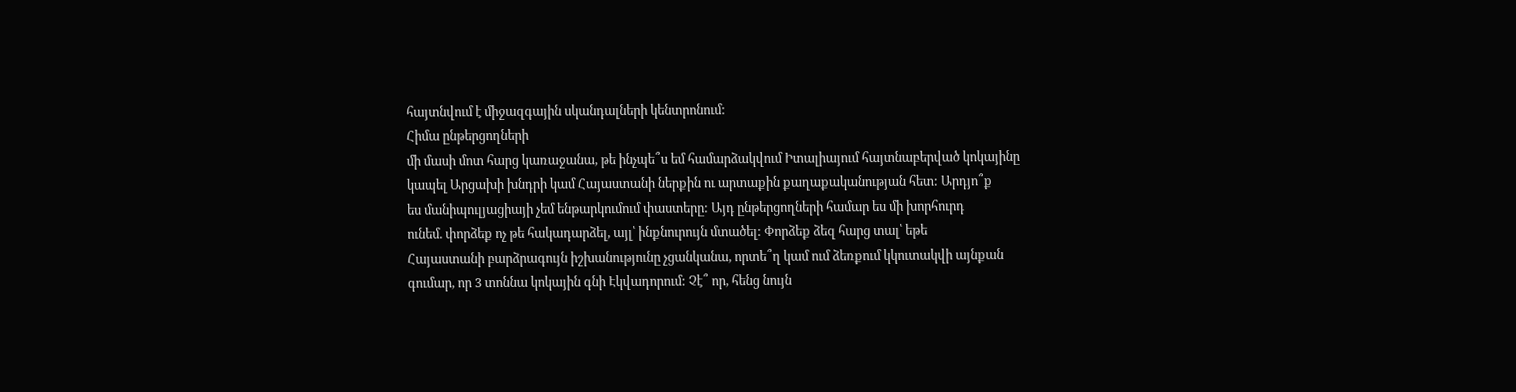հայտնվում է միջազգային սկանդալների կենտրոնում:
Հիմա ընթերցողների
մի մասի մոտ հարց կառաջանա, թե ինչպե՞ս եմ համարձակվում Իտալիայում հայտնաբերված կոկայինը
կապել Արցախի խնդրի կամ Հայաստանի ներքին ու արտաքին քաղաքականության հետ: Արդյո՞ք
ես մանիպուլյացիայի չեմ ենթարկումում փաստերը: Այդ ընթերցողների համար ես մի խորհուրդ
ունեմ. փորձեք ոչ թե հակադարձել, այլ՝ ինքնուրույն մտածել: Փորձեք ձեզ հարց տալ՝ եթե
Հայաստանի բարձրագույն իշխանությունը չցանկանա, որտե՞ղ կամ ում ձեռքում կկուտակվի այնքան
գումար, որ 3 տոննա կոկային գնի Էկվադորում: Չէ՞ որ, հենց նույն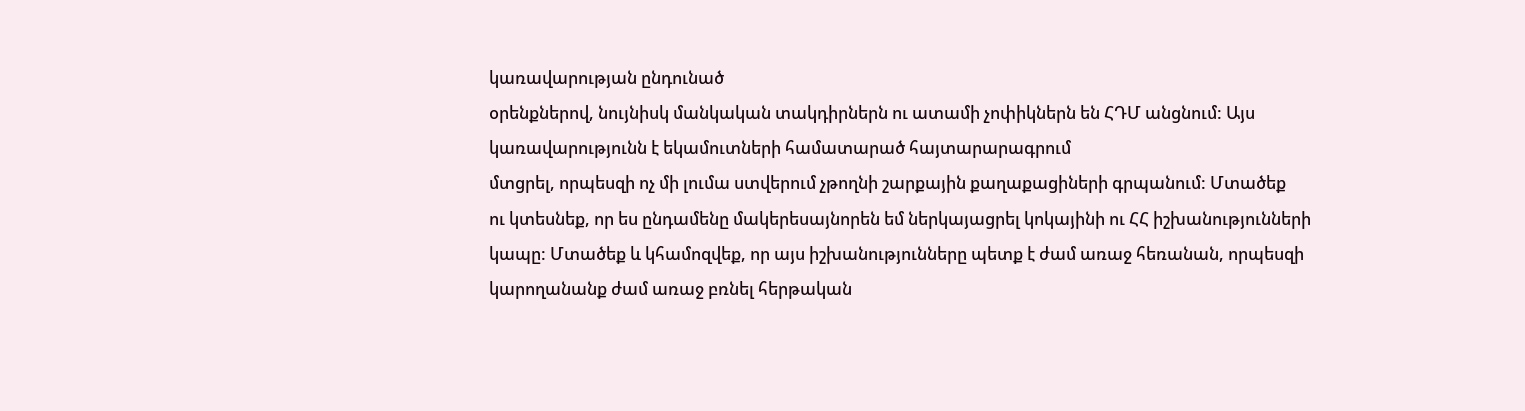կառավարության ընդունած
օրենքներով, նույնիսկ մանկական տակդիրներն ու ատամի չոփիկներն են ՀԴՄ անցնում: Այս
կառավարությունն է եկամուտների համատարած հայտարարագրում
մտցրել, որպեսզի ոչ մի լումա ստվերում չթողնի շարքային քաղաքացիների գրպանում: Մտածեք
ու կտեսնեք, որ ես ընդամենը մակերեսայնորեն եմ ներկայացրել կոկայինի ու ՀՀ իշխանությունների
կապը: Մտածեք և կհամոզվեք, որ այս իշխանությունները պետք է ժամ առաջ հեռանան, որպեսզի
կարողանանք ժամ առաջ բռնել հերթական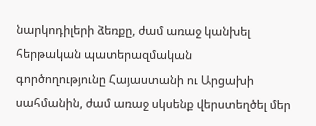նարկոդիլերի ձեռքը, ժամ առաջ կանխել հերթական պատերազմական
գործողությունը Հայաստանի ու Արցախի սահմանին, ժամ առաջ սկսենք վերստեղծել մեր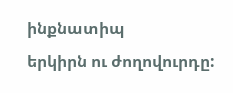ինքնատիպ
երկիրն ու ժողովուրդը: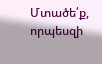Մտածե՛ք, որպեսզի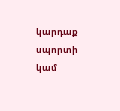կարդաք սպորտի կամ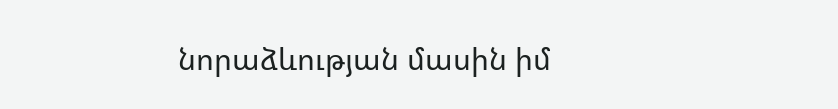նորաձևության մասին իմ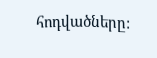հոդվածները: